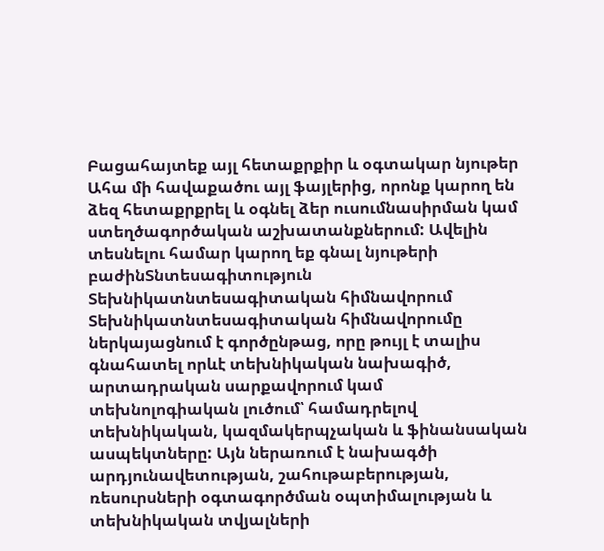Բացահայտեք այլ հետաքրքիր և օգտակար նյութեր
Ահա մի հավաքածու այլ ֆայլերից, որոնք կարող են ձեզ հետաքրքրել և օգնել ձեր ուսումնասիրման կամ ստեղծագործական աշխատանքներում: Ավելին տեսնելու համար կարող եք գնալ նյութերի բաժինՏնտեսագիտություն
Տեխնիկատնտեսագիտական հիմնավորում
Տեխնիկատնտեսագիտական հիմնավորումը ներկայացնում է գործընթաց, որը թույլ է տալիս գնահատել որևէ տեխնիկական նախագիծ, արտադրական սարքավորում կամ տեխնոլոգիական լուծում՝ համադրելով տեխնիկական, կազմակերպչական և ֆինանսական ասպեկտները: Այն ներառում է նախագծի արդյունավետության, շահութաբերության, ռեսուրսների օգտագործման օպտիմալության և տեխնիկական տվյալների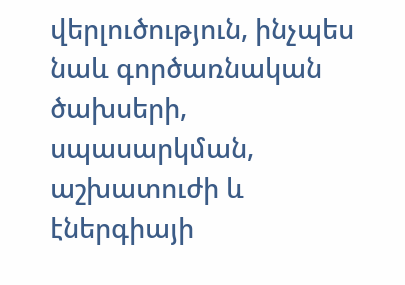վերլուծություն, ինչպես նաև գործառնական ծախսերի, սպասարկման, աշխատուժի և էներգիայի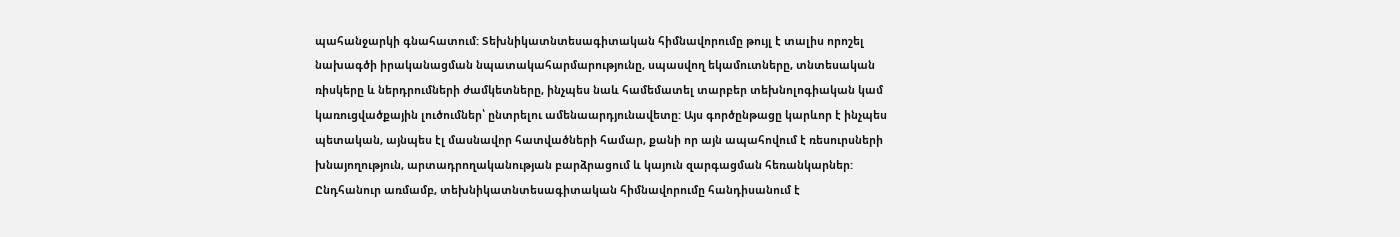պահանջարկի գնահատում: Տեխնիկատնտեսագիտական հիմնավորումը թույլ է տալիս որոշել նախագծի իրականացման նպատակահարմարությունը, սպասվող եկամուտները, տնտեսական ռիսկերը և ներդրումների ժամկետները, ինչպես նաև համեմատել տարբեր տեխնոլոգիական կամ կառուցվածքային լուծումներ՝ ընտրելու ամենաարդյունավետը: Այս գործընթացը կարևոր է ինչպես պետական, այնպես էլ մասնավոր հատվածների համար, քանի որ այն ապահովում է ռեսուրսների խնայողություն, արտադրողականության բարձրացում և կայուն զարգացման հեռանկարներ: Ընդհանուր առմամբ, տեխնիկատնտեսագիտական հիմնավորումը հանդիսանում է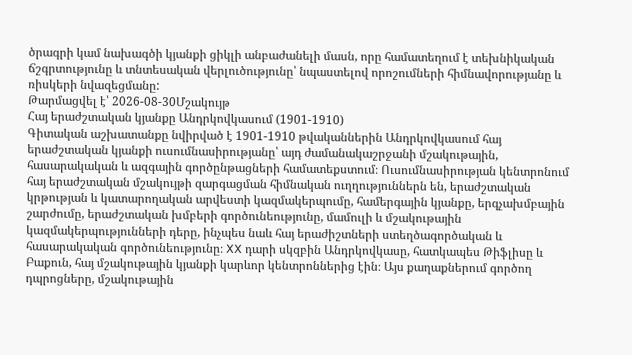ծրագրի կամ նախագծի կյանքի ցիկլի անբաժանելի մասն, որը համատեղում է տեխնիկական ճշգրտությունը և տնտեսական վերլուծությունը՝ նպաստելով որոշումների հիմնավորությանը և ռիսկերի նվազեցմանը:
Թարմացվել է՝ 2026-08-30Մշակույթ
Հայ երաժշտական կյանքը Անդրկովկասում (1901-1910)
Գիտական աշխատանքը նվիրված է 1901-1910 թվականներին Անդրկովկասում հայ երաժշտական կյանքի ուսումնասիրությանը՝ այդ ժամանակաշրջանի մշակութային, հասարակական և ազգային գործընթացների համատեքստում։ Ուսումնասիրության կենտրոնում հայ երաժշտական մշակույթի զարգացման հիմնական ուղղություններն են, երաժշտական կրթության և կատարողական արվեստի կազմակերպումը, համերգային կյանքը, երգչախմբային շարժումը, երաժշտական խմբերի գործունեությունը, մամուլի և մշակութային կազմակերպությունների դերը, ինչպես նաև հայ երաժիշտների ստեղծագործական և հասարակական գործունեությունը։ XX դարի սկզբին Անդրկովկասը, հատկապես Թիֆլիսը և Բաքուն, հայ մշակութային կյանքի կարևոր կենտրոններից էին։ Այս քաղաքներում գործող դպրոցները, մշակութային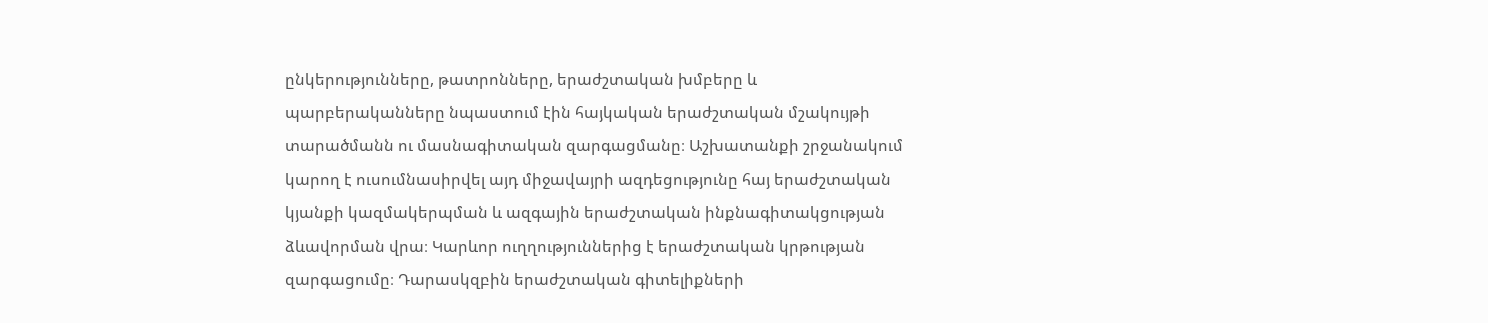ընկերությունները, թատրոնները, երաժշտական խմբերը և պարբերականները նպաստում էին հայկական երաժշտական մշակույթի տարածմանն ու մասնագիտական զարգացմանը։ Աշխատանքի շրջանակում կարող է ուսումնասիրվել այդ միջավայրի ազդեցությունը հայ երաժշտական կյանքի կազմակերպման և ազգային երաժշտական ինքնագիտակցության ձևավորման վրա։ Կարևոր ուղղություններից է երաժշտական կրթության զարգացումը։ Դարասկզբին երաժշտական գիտելիքների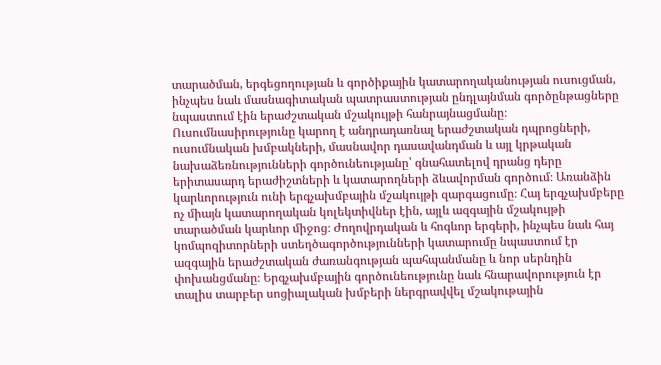տարածման, երգեցողության և գործիքային կատարողականության ուսուցման, ինչպես նաև մասնագիտական պատրաստության ընդլայնման գործընթացները նպաստում էին երաժշտական մշակույթի հանրայնացմանը։ Ուսումնասիրությունը կարող է անդրադառնալ երաժշտական դպրոցների, ուսումնական խմբակների, մասնավոր դասավանդման և այլ կրթական նախաձեռնությունների գործունեությանը՝ գնահատելով դրանց դերը երիտասարդ երաժիշտների և կատարողների ձևավորման գործում։ Առանձին կարևորություն ունի երգչախմբային մշակույթի զարգացումը։ Հայ երգչախմբերը ոչ միայն կատարողական կոլեկտիվներ էին, այլև ազգային մշակույթի տարածման կարևոր միջոց։ Ժողովրդական և հոգևոր երգերի, ինչպես նաև հայ կոմպոզիտորների ստեղծագործությունների կատարումը նպաստում էր ազգային երաժշտական ժառանգության պահպանմանը և նոր սերնդին փոխանցմանը։ Երգչախմբային գործունեությունը նաև հնարավորություն էր տալիս տարբեր սոցիալական խմբերի ներգրավվել մշակութային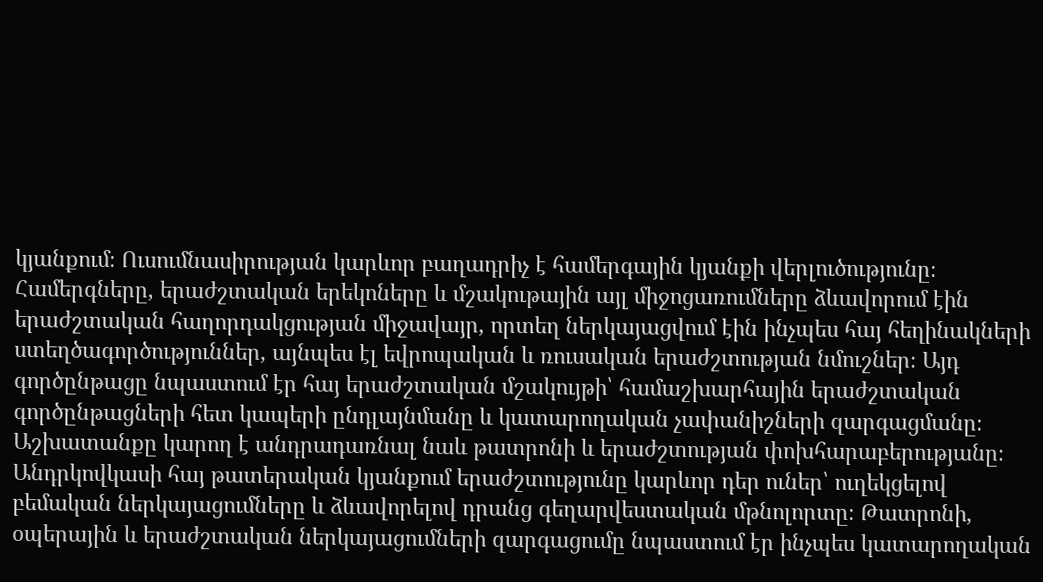կյանքում։ Ուսումնասիրության կարևոր բաղադրիչ է համերգային կյանքի վերլուծությունը։ Համերգները, երաժշտական երեկոները և մշակութային այլ միջոցառումները ձևավորում էին երաժշտական հաղորդակցության միջավայր, որտեղ ներկայացվում էին ինչպես հայ հեղինակների ստեղծագործություններ, այնպես էլ եվրոպական և ռուսական երաժշտության նմուշներ։ Այդ գործընթացը նպաստում էր հայ երաժշտական մշակույթի՝ համաշխարհային երաժշտական գործընթացների հետ կապերի ընդլայնմանը և կատարողական չափանիշների զարգացմանը։ Աշխատանքը կարող է անդրադառնալ նաև թատրոնի և երաժշտության փոխհարաբերությանը։ Անդրկովկասի հայ թատերական կյանքում երաժշտությունը կարևոր դեր ուներ՝ ուղեկցելով բեմական ներկայացումները և ձևավորելով դրանց գեղարվեստական մթնոլորտը։ Թատրոնի, օպերային և երաժշտական ներկայացումների զարգացումը նպաստում էր ինչպես կատարողական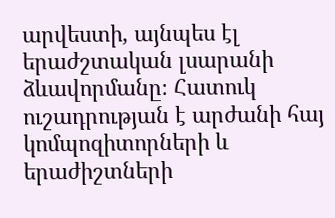արվեստի, այնպես էլ երաժշտական լսարանի ձևավորմանը։ Հատուկ ուշադրության է արժանի հայ կոմպոզիտորների և երաժիշտների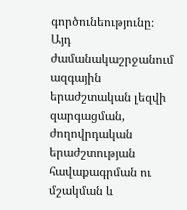գործունեությունը։ Այդ ժամանակաշրջանում ազգային երաժշտական լեզվի զարգացման, ժողովրդական երաժշտության հավաքագրման ու մշակման և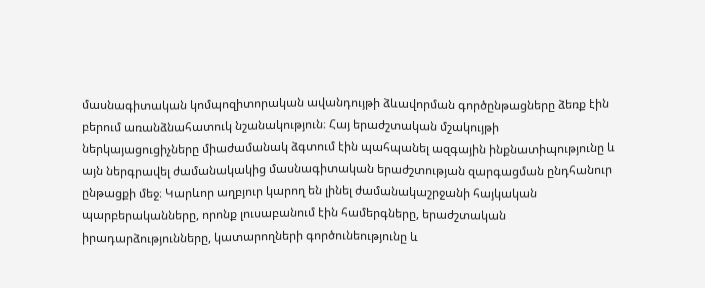մասնագիտական կոմպոզիտորական ավանդույթի ձևավորման գործընթացները ձեռք էին բերում առանձնահատուկ նշանակություն։ Հայ երաժշտական մշակույթի ներկայացուցիչները միաժամանակ ձգտում էին պահպանել ազգային ինքնատիպությունը և այն ներգրավել ժամանակակից մասնագիտական երաժշտության զարգացման ընդհանուր ընթացքի մեջ։ Կարևոր աղբյուր կարող են լինել ժամանակաշրջանի հայկական պարբերականները, որոնք լուսաբանում էին համերգները, երաժշտական իրադարձությունները, կատարողների գործունեությունը և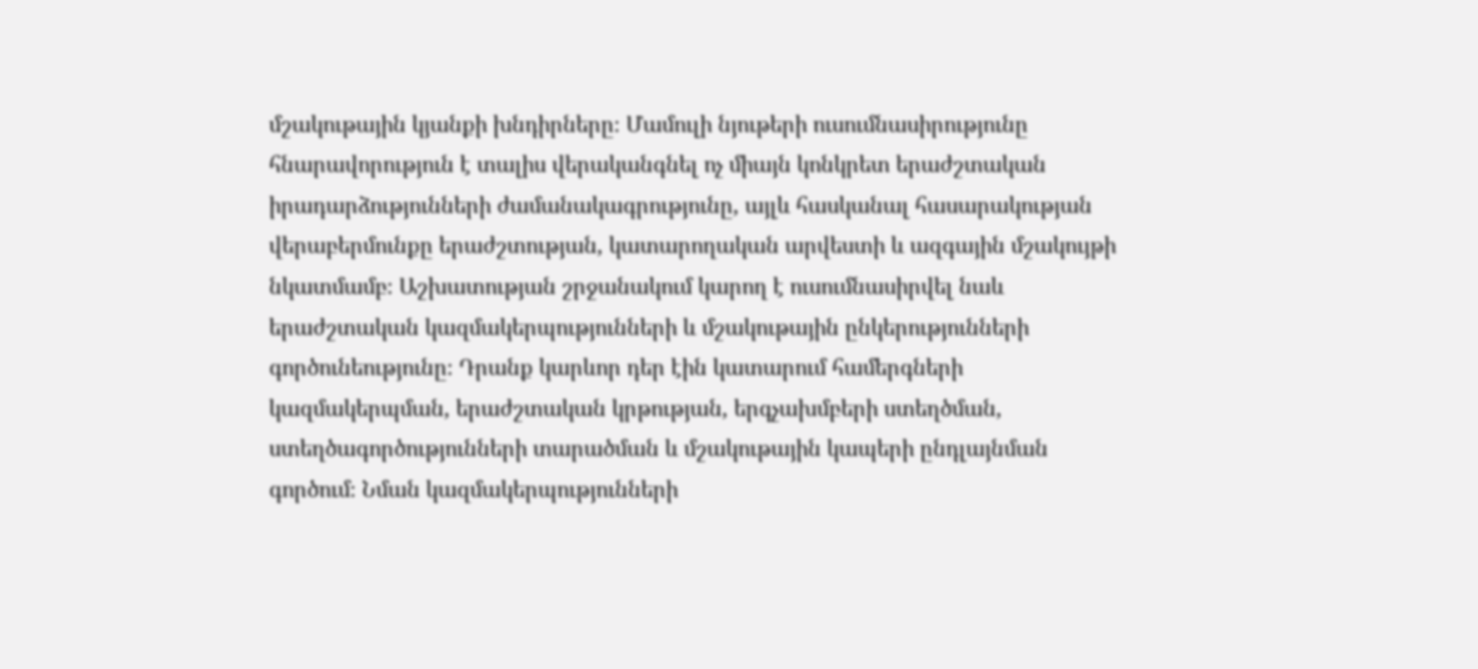մշակութային կյանքի խնդիրները։ Մամուլի նյութերի ուսումնասիրությունը հնարավորություն է տալիս վերականգնել ոչ միայն կոնկրետ երաժշտական իրադարձությունների ժամանակագրությունը, այլև հասկանալ հասարակության վերաբերմունքը երաժշտության, կատարողական արվեստի և ազգային մշակույթի նկատմամբ։ Աշխատության շրջանակում կարող է ուսումնասիրվել նաև երաժշտական կազմակերպությունների և մշակութային ընկերությունների գործունեությունը։ Դրանք կարևոր դեր էին կատարում համերգների կազմակերպման, երաժշտական կրթության, երգչախմբերի ստեղծման, ստեղծագործությունների տարածման և մշակութային կապերի ընդլայնման գործում։ Նման կազմակերպությունների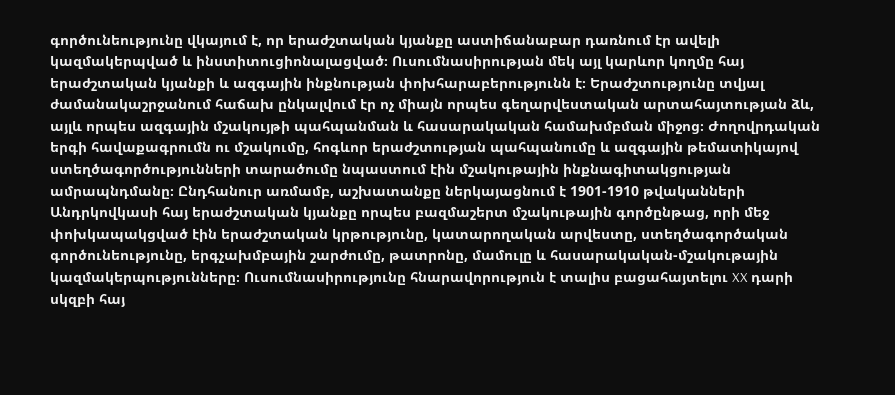գործունեությունը վկայում է, որ երաժշտական կյանքը աստիճանաբար դառնում էր ավելի կազմակերպված և ինստիտուցիոնալացված։ Ուսումնասիրության մեկ այլ կարևոր կողմը հայ երաժշտական կյանքի և ազգային ինքնության փոխհարաբերությունն է։ Երաժշտությունը տվյալ ժամանակաշրջանում հաճախ ընկալվում էր ոչ միայն որպես գեղարվեստական արտահայտության ձև, այլև որպես ազգային մշակույթի պահպանման և հասարակական համախմբման միջոց։ Ժողովրդական երգի հավաքագրումն ու մշակումը, հոգևոր երաժշտության պահպանումը և ազգային թեմատիկայով ստեղծագործությունների տարածումը նպաստում էին մշակութային ինքնագիտակցության ամրապնդմանը։ Ընդհանուր առմամբ, աշխատանքը ներկայացնում է 1901-1910 թվականների Անդրկովկասի հայ երաժշտական կյանքը որպես բազմաշերտ մշակութային գործընթաց, որի մեջ փոխկապակցված էին երաժշտական կրթությունը, կատարողական արվեստը, ստեղծագործական գործունեությունը, երգչախմբային շարժումը, թատրոնը, մամուլը և հասարակական-մշակութային կազմակերպությունները։ Ուսումնասիրությունը հնարավորություն է տալիս բացահայտելու XX դարի սկզբի հայ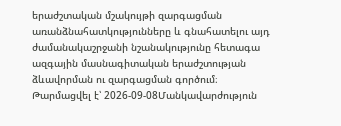երաժշտական մշակույթի զարգացման առանձնահատկությունները և գնահատելու այդ ժամանակաշրջանի նշանակությունը հետագա ազգային մասնագիտական երաժշտության ձևավորման ու զարգացման գործում։
Թարմացվել է՝ 2026-09-08Մանկավարժություն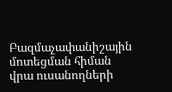Բազմաչափանիշային մոտեցման հիման վրա ուսանողների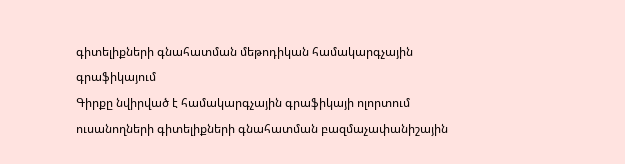գիտելիքների գնահատման մեթոդիկան համակարգչային գրաֆիկայում
Գիրքը նվիրված է համակարգչային գրաֆիկայի ոլորտում ուսանողների գիտելիքների գնահատման բազմաչափանիշային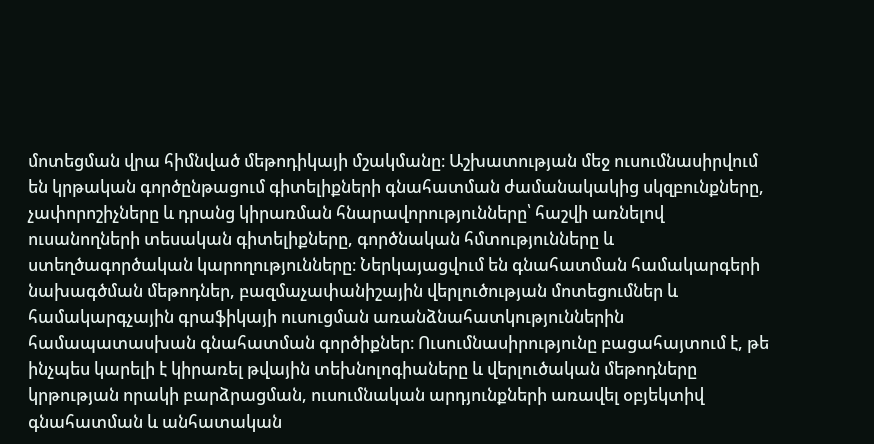մոտեցման վրա հիմնված մեթոդիկայի մշակմանը։ Աշխատության մեջ ուսումնասիրվում են կրթական գործընթացում գիտելիքների գնահատման ժամանակակից սկզբունքները, չափորոշիչները և դրանց կիրառման հնարավորությունները՝ հաշվի առնելով ուսանողների տեսական գիտելիքները, գործնական հմտությունները և ստեղծագործական կարողությունները։ Ներկայացվում են գնահատման համակարգերի նախագծման մեթոդներ, բազմաչափանիշային վերլուծության մոտեցումներ և համակարգչային գրաֆիկայի ուսուցման առանձնահատկություններին համապատասխան գնահատման գործիքներ։ Ուսումնասիրությունը բացահայտում է, թե ինչպես կարելի է կիրառել թվային տեխնոլոգիաները և վերլուծական մեթոդները կրթության որակի բարձրացման, ուսումնական արդյունքների առավել օբյեկտիվ գնահատման և անհատական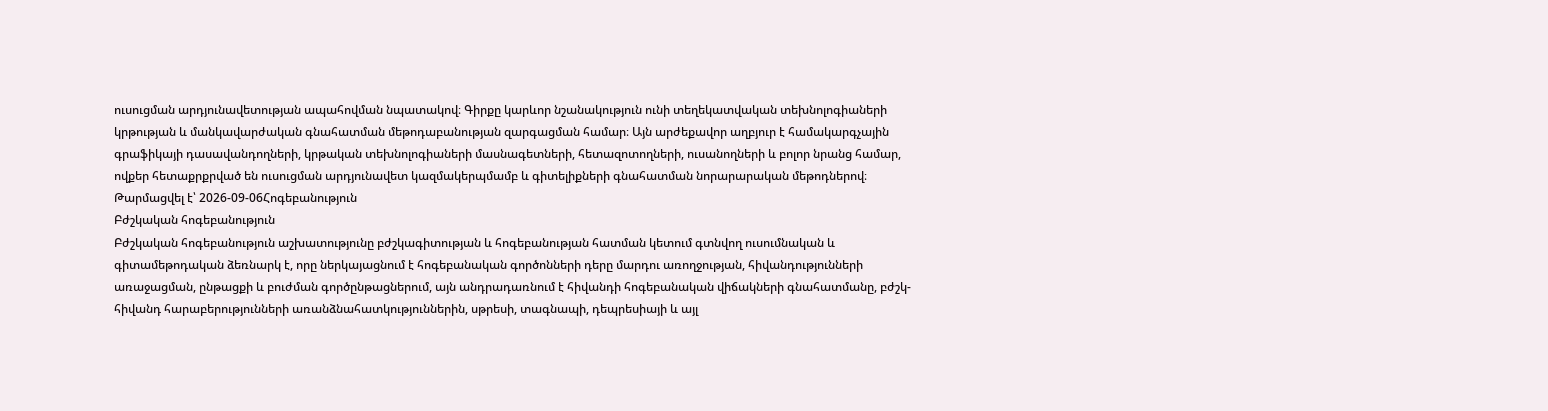ուսուցման արդյունավետության ապահովման նպատակով։ Գիրքը կարևոր նշանակություն ունի տեղեկատվական տեխնոլոգիաների կրթության և մանկավարժական գնահատման մեթոդաբանության զարգացման համար։ Այն արժեքավոր աղբյուր է համակարգչային գրաֆիկայի դասավանդողների, կրթական տեխնոլոգիաների մասնագետների, հետազոտողների, ուսանողների և բոլոր նրանց համար, ովքեր հետաքրքրված են ուսուցման արդյունավետ կազմակերպմամբ և գիտելիքների գնահատման նորարարական մեթոդներով։
Թարմացվել է՝ 2026-09-06Հոգեբանություն
Բժշկական հոգեբանություն
Բժշկական հոգեբանություն աշխատությունը բժշկագիտության և հոգեբանության հատման կետում գտնվող ուսումնական և գիտամեթոդական ձեռնարկ է, որը ներկայացնում է հոգեբանական գործոնների դերը մարդու առողջության, հիվանդությունների առաջացման, ընթացքի և բուժման գործընթացներում, այն անդրադառնում է հիվանդի հոգեբանական վիճակների գնահատմանը, բժշկ-հիվանդ հարաբերությունների առանձնահատկություններին, սթրեսի, տագնապի, դեպրեսիայի և այլ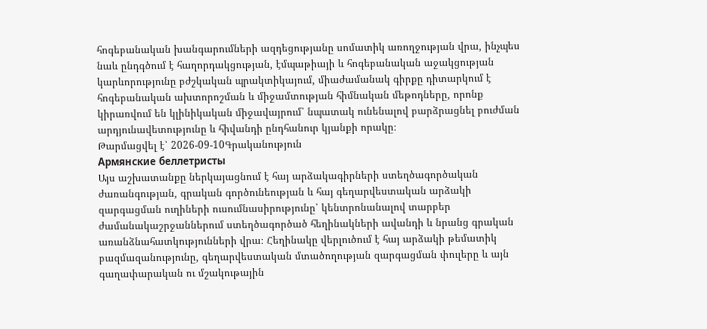հոգեբանական խանգարումների ազդեցությանը սոմատիկ առողջության վրա, ինչպես նաև ընդգծում է հաղորդակցության, էմպաթիայի և հոգեբանական աջակցության կարևորությունը բժշկական պրակտիկայում, միաժամանակ գիրքը դիտարկում է հոգեբանական ախտորոշման և միջամտության հիմնական մեթոդները, որոնք կիրառվում են կլինիկական միջավայրում՝ նպատակ ունենալով բարձրացնել բուժման արդյունավետությունը և հիվանդի ընդհանուր կյանքի որակը։
Թարմացվել է՝ 2026-09-10Գրականություն
Армянские беллетристы
Այս աշխատանքը ներկայացնում է հայ արձակագիրների ստեղծագործական ժառանգության, գրական գործունեության և հայ գեղարվեստական արձակի զարգացման ուղիների ուսումնասիրությունը՝ կենտրոնանալով տարբեր ժամանակաշրջաններում ստեղծագործած հեղինակների ավանդի և նրանց գրական առանձնահատկությունների վրա։ Հեղինակը վերլուծում է հայ արձակի թեմատիկ բազմազանությունը, գեղարվեստական մտածողության զարգացման փուլերը և այն գաղափարական ու մշակութային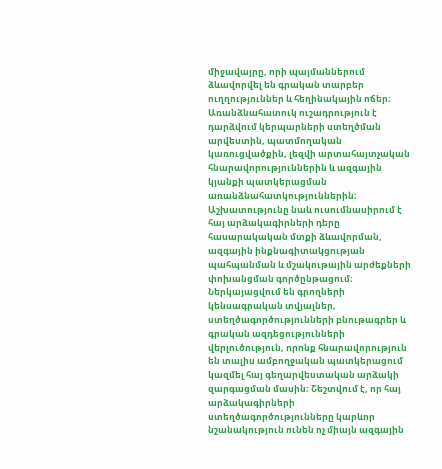միջավայրը, որի պայմաններում ձևավորվել են գրական տարբեր ուղղություններ և հեղինակային ոճեր։ Առանձնահատուկ ուշադրություն է դարձվում կերպարների ստեղծման արվեստին, պատմողական կառուցվածքին, լեզվի արտահայտչական հնարավորություններին և ազգային կյանքի պատկերացման առանձնահատկություններին։ Աշխատությունը նաև ուսումնասիրում է հայ արձակագիրների դերը հասարակական մտքի ձևավորման, ազգային ինքնագիտակցության պահպանման և մշակութային արժեքների փոխանցման գործընթացում։ Ներկայացվում են գրողների կենսագրական տվյալներ, ստեղծագործությունների բնութագրեր և գրական ազդեցությունների վերլուծություն, որոնք հնարավորություն են տալիս ամբողջական պատկերացում կազմել հայ գեղարվեստական արձակի զարգացման մասին։ Շեշտվում է, որ հայ արձակագիրների ստեղծագործությունները կարևոր նշանակություն ունեն ոչ միայն ազգային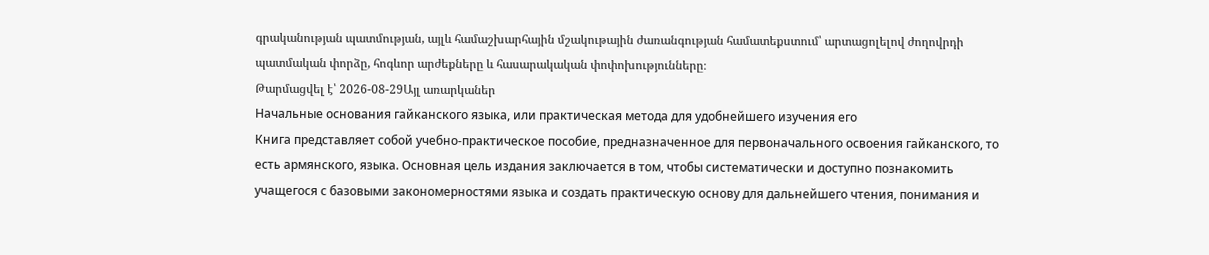գրականության պատմության, այլև համաշխարհային մշակութային ժառանգության համատեքստում՝ արտացոլելով ժողովրդի պատմական փորձը, հոգևոր արժեքները և հասարակական փոփոխությունները։
Թարմացվել է՝ 2026-08-29Այլ առարկաներ
Начальные основания гайканского языка, или практическая метода для удобнейшего изучения его
Книга представляет собой учебно-практическое пособие, предназначенное для первоначального освоения гайканского, то есть армянского, языка. Основная цель издания заключается в том, чтобы систематически и доступно познакомить учащегося с базовыми закономерностями языка и создать практическую основу для дальнейшего чтения, понимания и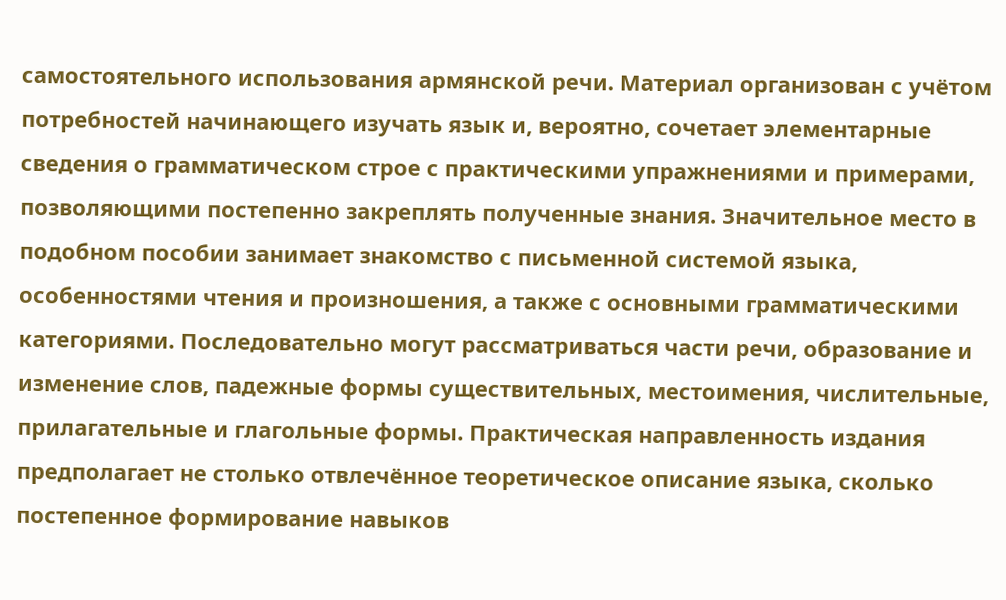самостоятельного использования армянской речи. Материал организован с учётом потребностей начинающего изучать язык и, вероятно, сочетает элементарные сведения о грамматическом строе с практическими упражнениями и примерами, позволяющими постепенно закреплять полученные знания. Значительное место в подобном пособии занимает знакомство с письменной системой языка, особенностями чтения и произношения, а также с основными грамматическими категориями. Последовательно могут рассматриваться части речи, образование и изменение слов, падежные формы существительных, местоимения, числительные, прилагательные и глагольные формы. Практическая направленность издания предполагает не столько отвлечённое теоретическое описание языка, сколько постепенное формирование навыков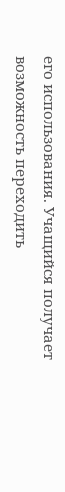его использования. Учащийся получает возможность переходить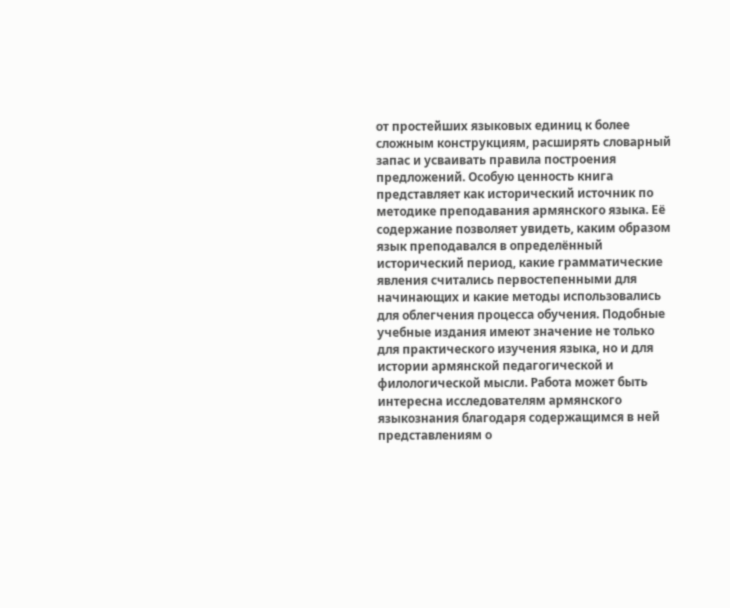от простейших языковых единиц к более сложным конструкциям, расширять словарный запас и усваивать правила построения предложений. Особую ценность книга представляет как исторический источник по методике преподавания армянского языка. Её содержание позволяет увидеть, каким образом язык преподавался в определённый исторический период, какие грамматические явления считались первостепенными для начинающих и какие методы использовались для облегчения процесса обучения. Подобные учебные издания имеют значение не только для практического изучения языка, но и для истории армянской педагогической и филологической мысли. Работа может быть интересна исследователям армянского языкознания благодаря содержащимся в ней представлениям о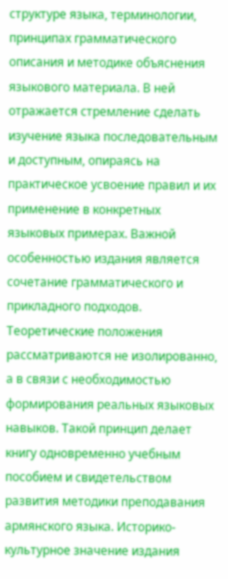структуре языка, терминологии, принципах грамматического описания и методике объяснения языкового материала. В ней отражается стремление сделать изучение языка последовательным и доступным, опираясь на практическое усвоение правил и их применение в конкретных языковых примерах. Важной особенностью издания является сочетание грамматического и прикладного подходов. Теоретические положения рассматриваются не изолированно, а в связи с необходимостью формирования реальных языковых навыков. Такой принцип делает книгу одновременно учебным пособием и свидетельством развития методики преподавания армянского языка. Историко-культурное значение издания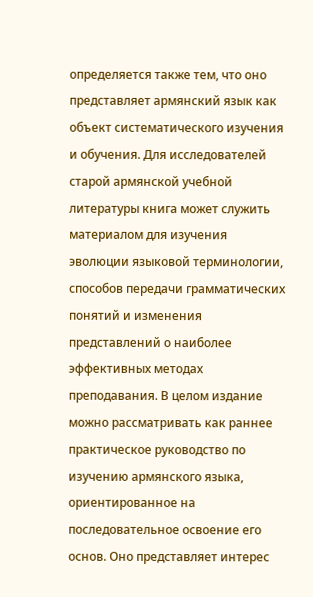определяется также тем, что оно представляет армянский язык как объект систематического изучения и обучения. Для исследователей старой армянской учебной литературы книга может служить материалом для изучения эволюции языковой терминологии, способов передачи грамматических понятий и изменения представлений о наиболее эффективных методах преподавания. В целом издание можно рассматривать как раннее практическое руководство по изучению армянского языка, ориентированное на последовательное освоение его основ. Оно представляет интерес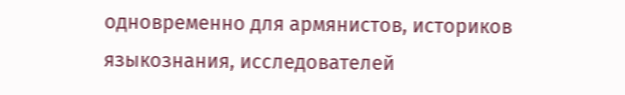одновременно для армянистов, историков языкознания, исследователей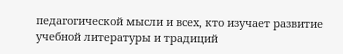педагогической мысли и всех, кто изучает развитие учебной литературы и традиций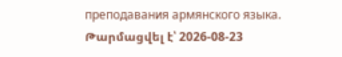преподавания армянского языка.
Թարմացվել է՝ 2026-08-23